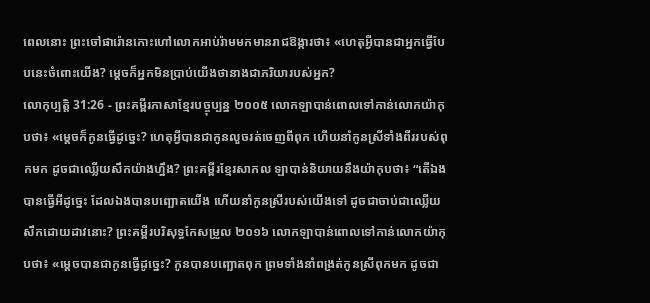ពេលនោះ ព្រះចៅផារ៉ោនកោះហៅលោកអាប់រ៉ាមមកមានរាជឱង្ការថា៖ «ហេតុអ្វីបានជាអ្នកធ្វើបែបនេះចំពោះយើង? ម្ដេចក៏អ្នកមិនប្រាប់យើងថានាងជាភរិយារបស់អ្នក?
លោកុប្បត្តិ 31:26 - ព្រះគម្ពីរភាសាខ្មែរបច្ចុប្បន្ន ២០០៥ លោកឡាបាន់ពោលទៅកាន់លោកយ៉ាកុបថា៖ «ម្ដេចក៏កូនធ្វើដូច្នេះ? ហេតុអ្វីបានជាកូនលួចរត់ចេញពីពុក ហើយនាំកូនស្រីទាំងពីររបស់ពុកមក ដូចជាឈ្លើយសឹកយ៉ាងហ្នឹង? ព្រះគម្ពីរខ្មែរសាកល ឡាបាន់និយាយនឹងយ៉ាកុបថា៖ “តើឯងបានធ្វើអីដូច្នេះ ដែលឯងបានបញ្ឆោតយើង ហើយនាំកូនស្រីរបស់យើងទៅ ដូចជាចាប់ជាឈ្លើយសឹកដោយដាវនោះ? ព្រះគម្ពីរបរិសុទ្ធកែសម្រួល ២០១៦ លោកឡាបាន់ពោលទៅកាន់លោកយ៉ាកុបថា៖ «ម្តេចបានជាកូនធ្វើដូច្នេះ? កូនបានបញ្ឆោតពុក ព្រមទាំងនាំពង្រត់កូនស្រីពុកមក ដូចជា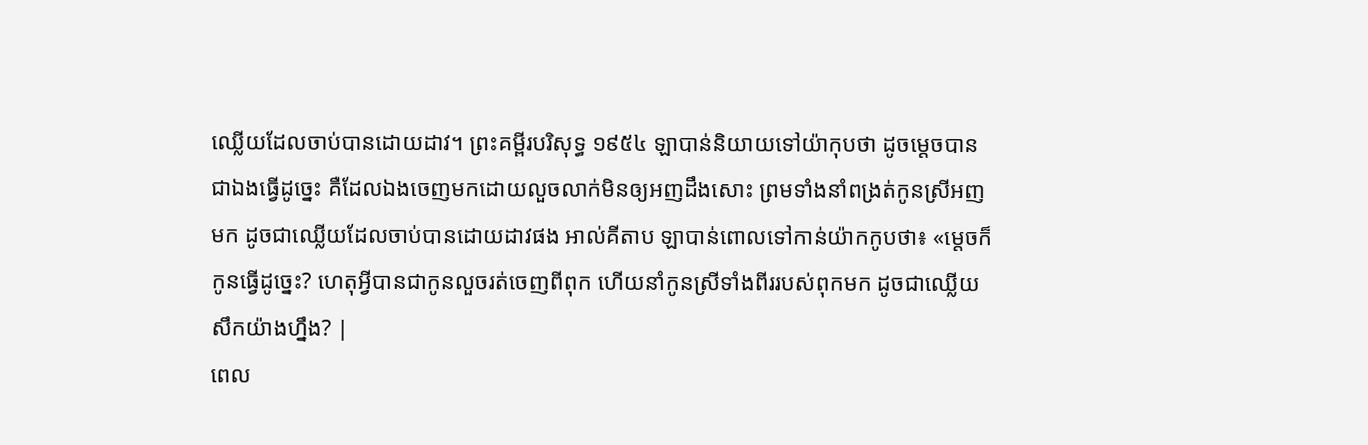ឈ្លើយដែលចាប់បានដោយដាវ។ ព្រះគម្ពីរបរិសុទ្ធ ១៩៥៤ ឡាបាន់និយាយទៅយ៉ាកុបថា ដូចម្តេចបានជាឯងធ្វើដូច្នេះ គឺដែលឯងចេញមកដោយលួចលាក់មិនឲ្យអញដឹងសោះ ព្រមទាំងនាំពង្រត់កូនស្រីអញមក ដូចជាឈ្លើយដែលចាប់បានដោយដាវផង អាល់គីតាប ឡាបាន់ពោលទៅកាន់យ៉ាកកូបថា៖ «ម្តេចក៏កូនធ្វើដូច្នេះ? ហេតុអ្វីបានជាកូនលួចរត់ចេញពីពុក ហើយនាំកូនស្រីទាំងពីររបស់ពុកមក ដូចជាឈ្លើយសឹកយ៉ាងហ្នឹង? |
ពេល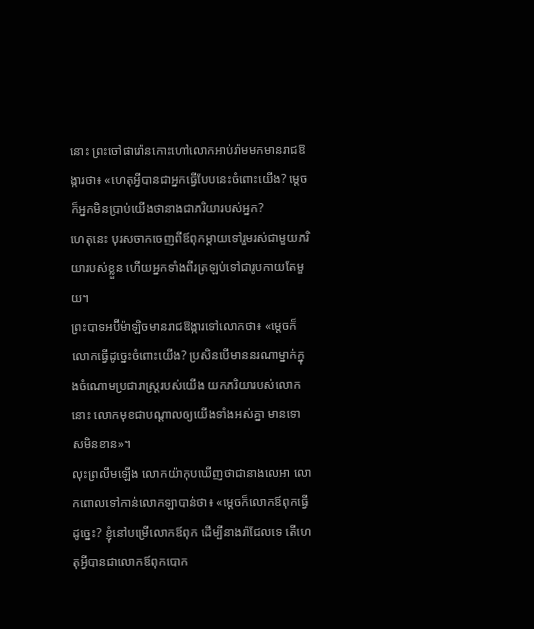នោះ ព្រះចៅផារ៉ោនកោះហៅលោកអាប់រ៉ាមមកមានរាជឱង្ការថា៖ «ហេតុអ្វីបានជាអ្នកធ្វើបែបនេះចំពោះយើង? ម្ដេចក៏អ្នកមិនប្រាប់យើងថានាងជាភរិយារបស់អ្នក?
ហេតុនេះ បុរសចាកចេញពីឪពុកម្ដាយទៅរួមរស់ជាមួយភរិយារបស់ខ្លួន ហើយអ្នកទាំងពីរត្រឡប់ទៅជារូបកាយតែមួយ។
ព្រះបាទអប៊ីម៉ាឡិចមានរាជឱង្ការទៅលោកថា៖ «ម្ដេចក៏លោកធ្វើដូច្នេះចំពោះយើង? ប្រសិនបើមាននរណាម្នាក់ក្នុងចំណោមប្រជារាស្ត្ររបស់យើង យកភរិយារបស់លោកនោះ លោកមុខជាបណ្ដាលឲ្យយើងទាំងអស់គ្នា មានទោសមិនខាន»។
លុះព្រលឹមឡើង លោកយ៉ាកុបឃើញថាជានាងលេអា លោកពោលទៅកាន់លោកឡាបាន់ថា៖ «ម្ដេចក៏លោកឪពុកធ្វើដូច្នេះ? ខ្ញុំនៅបម្រើលោកឪពុក ដើម្បីនាងរ៉ាជែលទេ តើហេតុអ្វីបានជាលោកឪពុកបោក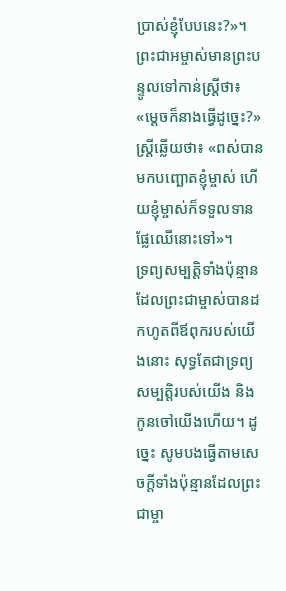ប្រាស់ខ្ញុំបែបនេះ?»។
ព្រះជាអម្ចាស់មានព្រះបន្ទូលទៅកាន់ស្ត្រីថា៖ «ម្ដេចក៏នាងធ្វើដូច្នេះ?» ស្ត្រីឆ្លើយថា៖ «ពស់បានមកបញ្ឆោតខ្ញុំម្ចាស់ ហើយខ្ញុំម្ចាស់ក៏ទទួលទានផ្លែឈើនោះទៅ»។
ទ្រព្យសម្បត្តិទាំងប៉ុន្មានដែលព្រះជាម្ចាស់បានដកហូតពីឪពុករបស់យើងនោះ សុទ្ធតែជាទ្រព្យសម្បត្តិរបស់យើង និងកូនចៅយើងហើយ។ ដូច្នេះ សូមបងធ្វើតាមសេចក្ដីទាំងប៉ុន្មានដែលព្រះជាម្ចា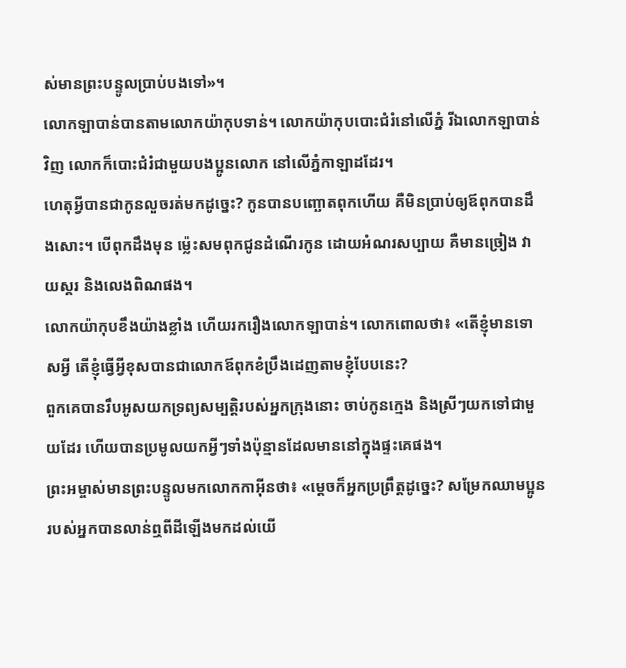ស់មានព្រះបន្ទូលប្រាប់បងទៅ»។
លោកឡាបាន់បានតាមលោកយ៉ាកុបទាន់។ លោកយ៉ាកុបបោះជំរំនៅលើភ្នំ រីឯលោកឡាបាន់វិញ លោកក៏បោះជំរំជាមួយបងប្អូនលោក នៅលើភ្នំកាឡាដដែរ។
ហេតុអ្វីបានជាកូនលួចរត់មកដូច្នេះ? កូនបានបញ្ឆោតពុកហើយ គឺមិនប្រាប់ឲ្យឪពុកបានដឹងសោះ។ បើពុកដឹងមុន ម៉្លេះសមពុកជូនដំណើរកូន ដោយអំណរសប្បាយ គឺមានច្រៀង វាយស្គរ និងលេងពិណផង។
លោកយ៉ាកុបខឹងយ៉ាងខ្លាំង ហើយរករឿងលោកឡាបាន់។ លោកពោលថា៖ «តើខ្ញុំមានទោសអ្វី តើខ្ញុំធ្វើអ្វីខុសបានជាលោកឪពុកខំប្រឹងដេញតាមខ្ញុំបែបនេះ?
ពួកគេបានរឹបអូសយកទ្រព្យសម្បត្តិរបស់អ្នកក្រុងនោះ ចាប់កូនក្មេង និងស្រីៗយកទៅជាមួយដែរ ហើយបានប្រមូលយកអ្វីៗទាំងប៉ុន្មានដែលមាននៅក្នុងផ្ទះគេផង។
ព្រះអម្ចាស់មានព្រះបន្ទូលមកលោកកាអ៊ីនថា៖ «ម្ដេចក៏អ្នកប្រព្រឹត្តដូច្នេះ? សម្រែកឈាមប្អូនរបស់អ្នកបានលាន់ឮពីដីឡើងមកដល់យើ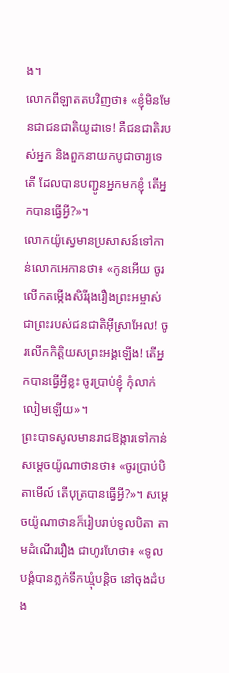ង។
លោកពីឡាតតបវិញថា៖ «ខ្ញុំមិនមែនជាជនជាតិយូដាទេ! គឺជនជាតិរបស់អ្នក និងពួកនាយកបូជាចារ្យទេតើ ដែលបានបញ្ជូនអ្នកមកខ្ញុំ តើអ្នកបានធ្វើអ្វី?»។
លោកយ៉ូស្វេមានប្រសាសន៍ទៅកាន់លោកអេកានថា៖ «កូនអើយ ចូរលើកតម្កើងសិរីរុងរឿងព្រះអម្ចាស់ ជាព្រះរបស់ជនជាតិអ៊ីស្រាអែល! ចូរលើកកិត្តិយសព្រះអង្គឡើង! តើអ្នកបានធ្វើអ្វីខ្លះ ចូរប្រាប់ខ្ញុំ កុំលាក់លៀមឡើយ»។
ព្រះបាទសូលមានរាជឱង្ការទៅកាន់សម្ដេចយ៉ូណាថានថា៖ «ចូរប្រាប់បិតាមើល៍ តើបុត្របានធ្វើអ្វី?»។ សម្ដេចយ៉ូណាថានក៏រៀបរាប់ទូលបិតា តាមដំណើររឿង ជាហូរហែថា៖ «ទូលបង្គំបានភ្លក់ទឹកឃ្មុំបន្តិច នៅចុងដំបង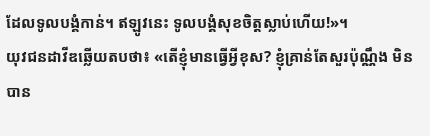ដែលទូលបង្គំកាន់។ ឥឡូវនេះ ទូលបង្គំសុខចិត្តស្លាប់ហើយ!»។
យុវជនដាវីឌឆ្លើយតបថា៖ «តើខ្ញុំមានធ្វើអ្វីខុស? ខ្ញុំគ្រាន់តែសួរប៉ុណ្ណឹង មិនបាន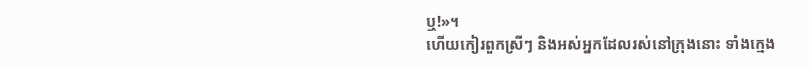ឬ!»។
ហើយកៀរពួកស្រីៗ និងអស់អ្នកដែលរស់នៅក្រុងនោះ ទាំងក្មេង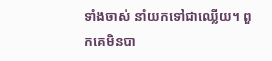ទាំងចាស់ នាំយកទៅជាឈ្លើយ។ ពួកគេមិនបា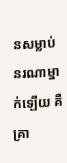នសម្លាប់នរណាម្នាក់ឡើយ គឺគ្រា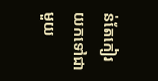ន់តែកៀរយកទៅជាមួយ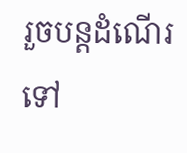រួចបន្តដំណើរទៅ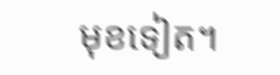មុខទៀត។